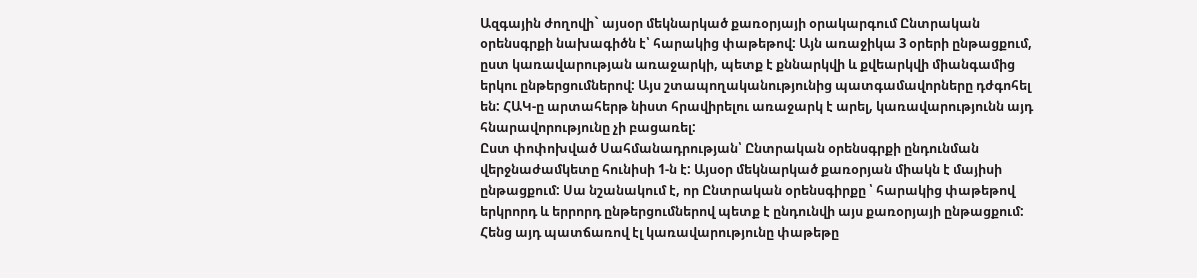Ազգային ժողովի` այսօր մեկնարկած քառօրյայի օրակարգում Ընտրական օրենսգրքի նախագիծն է՝ հարակից փաթեթով: Այն առաջիկա 3 օրերի ընթացքում, ըստ կառավարության առաջարկի, պետք է քննարկվի և քվեարկվի միանգամից երկու ընթերցումներով: Այս շտապողականությունից պատգամավորները դժգոհել են: ՀԱԿ-ը արտահերթ նիստ հրավիրելու առաջարկ է արել, կառավարությունն այդ հնարավորությունը չի բացառել:
Ըստ փոփոխված Սահմանադրության՝ Ընտրական օրենսգրքի ընդունման վերջնաժամկետը հունիսի 1-ն է: Այսօր մեկնարկած քառօրյան միակն է մայիսի ընթացքում: Սա նշանակում է, որ Ընտրական օրենսգիրքը ՝ հարակից փաթեթով երկրորդ և երրորդ ընթերցումներով պետք է ընդունվի այս քառօրյայի ընթացքում: Հենց այդ պատճառով էլ կառավարությունը փաթեթը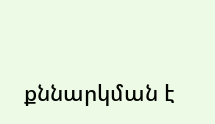քննարկման է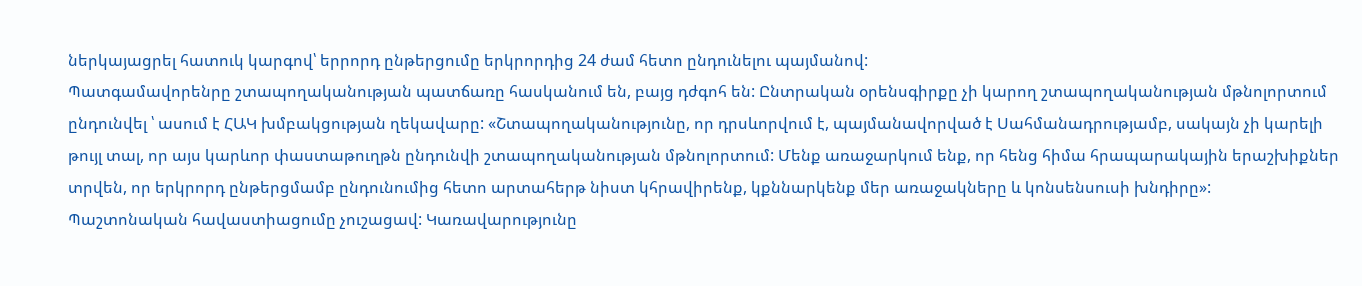ներկայացրել հատուկ կարգով՝ երրորդ ընթերցումը երկրորդից 24 ժամ հետո ընդունելու պայմանով:
Պատգամավորենրը շտապողականության պատճառը հասկանում են, բայց դժգոհ են: Ընտրական օրենսգիրքը չի կարող շտապողականության մթնոլորտում ընդունվել ՝ ասում է ՀԱԿ խմբակցության ղեկավարը: «Շտապողականությունը, որ դրսևորվում է, պայմանավորված է Սահմանադրությամբ, սակայն չի կարելի թույլ տալ, որ այս կարևոր փաստաթուղթն ընդունվի շտապողականության մթնոլորտում: Մենք առաջարկում ենք, որ հենց հիմա հրապարակային երաշխիքներ տրվեն, որ երկրորդ ընթերցմամբ ընդունումից հետո արտահերթ նիստ կհրավիրենք, կքննարկենք մեր առաջակները և կոնսենսուսի խնդիրը»:
Պաշտոնական հավաստիացումը չուշացավ: Կառավարությունը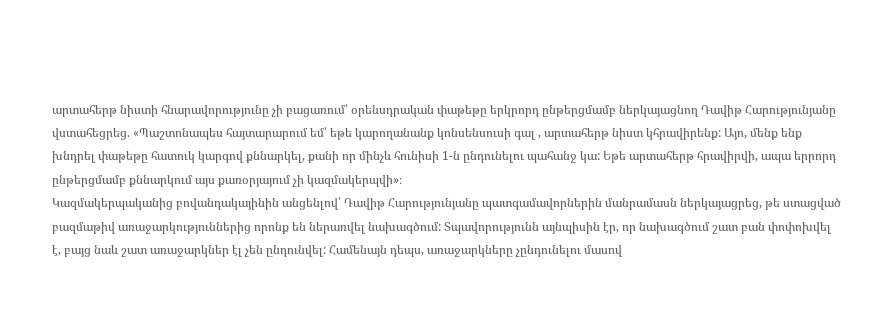արտահերթ նիստի հնարավորությունը չի բացառում՝ օրենսդրական փաթեթը երկրորդ ընթերցմամբ ներկայացնող Դավիթ Հարությունյանը վստահեցրեց. «Պաշտոնապես հայտարարում եմ՝ եթե կարողանանք կոնսենսուսի գալ , արտահերթ նիստ կհրավիրենք: Այո, մենք ենք խնդրել փաթեթը հատուկ կարգով քննարկել, քանի որ մինչև հունիսի 1-ն ընդունելու պահանջ կա: Եթե արտահերթ հրավիրվի, ապա երրորդ ընթերցմամբ քննարկում այս քառօրյայում չի կազմակերպվի»։
Կազմակերպականից բովանդակայինին անցենլով՝ Դավիթ Հարությունյանը պատգամավորներին մանրամասն ներկայացրեց, թե ստացված բազմաթիվ առաջարկություններից որոնք են ներառվել նախագծում: Տպավորությունն այնպիսին էր, որ նախագծում շատ բան փոփոխվել է, բայց նաև շատ առաջարկներ էլ չեն ընդունվել: Համենայն դեպս, առաջարկները չընդունելու մասով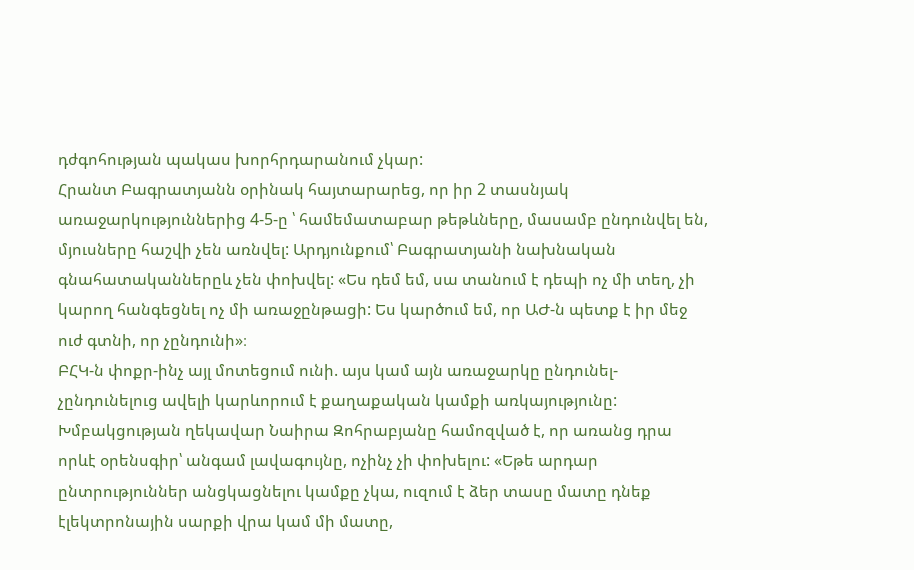դժգոհության պակաս խորհրդարանում չկար:
Հրանտ Բագրատյանն օրինակ հայտարարեց, որ իր 2 տասնյակ առաջարկություններից 4-5-ը ՝ համեմատաբար թեթևները, մասամբ ընդունվել են, մյուսները հաշվի չեն առնվել: Արդյունքում՝ Բագրատյանի նախնական գնահատականներըև չեն փոխվել: «Ես դեմ եմ, սա տանում է դեպի ոչ մի տեղ, չի կարող հանգեցնել ոչ մի առաջընթացի: Ես կարծում եմ, որ ԱԺ-ն պետք է իր մեջ ուժ գտնի, որ չընդունի»։
ԲՀԿ-ն փոքր-ինչ այլ մոտեցում ունի. այս կամ այն առաջարկը ընդունել-չընդունելուց ավելի կարևորում է քաղաքական կամքի առկայությունը: Խմբակցության ղեկավար Նաիրա Զոհրաբյանը համոզված է, որ առանց դրա որևէ օրենսգիր՝ անգամ լավագույնը, ոչինչ չի փոխելու: «Եթե արդար ընտրություններ անցկացնելու կամքը չկա, ուզում է ձեր տասը մատը դնեք էլեկտրոնային սարքի վրա կամ մի մատը,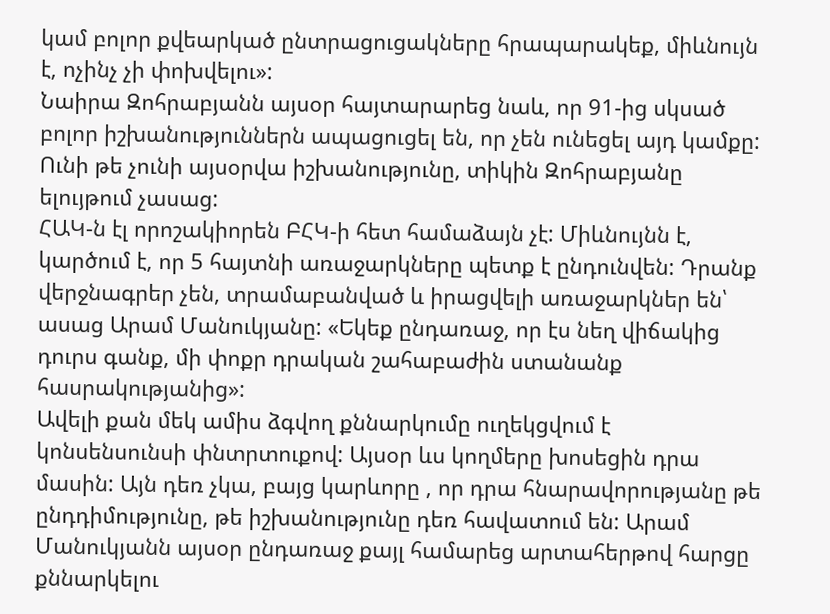կամ բոլոր քվեարկած ընտրացուցակները հրապարակեք, միևնույն է, ոչինչ չի փոխվելու»:
Նաիրա Զոհրաբյանն այսօր հայտարարեց նաև, որ 91-ից սկսած բոլոր իշխանություններն ապացուցել են, որ չեն ունեցել այդ կամքը: Ունի թե չունի այսօրվա իշխանությունը, տիկին Զոհրաբյանը ելույթում չասաց:
ՀԱԿ-ն էլ որոշակիորեն ԲՀԿ-ի հետ համաձայն չէ: Միևնույնն է, կարծում է, որ 5 հայտնի առաջարկները պետք է ընդունվեն: Դրանք վերջնագրեր չեն, տրամաբանված և իրացվելի առաջարկներ են՝ ասաց Արամ Մանուկյանը: «Եկեք ընդառաջ, որ էս նեղ վիճակից դուրս գանք, մի փոքր դրական շահաբաժին ստանանք հասրակությանից»:
Ավելի քան մեկ ամիս ձգվող քննարկումը ուղեկցվում է կոնսենսունսի փնտրտուքով: Այսօր ևս կողմերը խոսեցին դրա մասին: Այն դեռ չկա, բայց կարևորը , որ դրա հնարավորությանը թե ընդդիմությունը, թե իշխանությունը դեռ հավատում են: Արամ Մանուկյանն այսօր ընդառաջ քայլ համարեց արտահերթով հարցը քննարկելու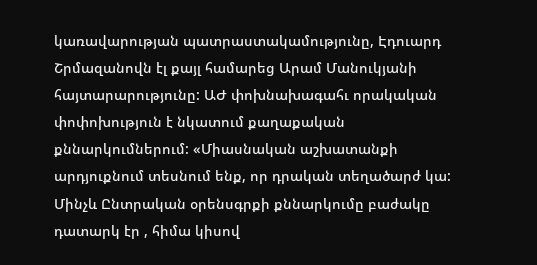կառավարության պատրաստակամությունը, Էդուարդ Շրմազանովն էլ քայլ համարեց Արամ Մանուկյանի հայտարարությունը: ԱԺ փոխնախագահւ որակական փոփոխություն է նկատում քաղաքական քննարկումներում: «Միասնական աշխատանքի արդյուքնում տեսնում ենք, որ դրական տեղածարժ կա: Մինչև Ընտրական օրենսգրքի քննարկումը բաժակը դատարկ էր , հիմա կիսով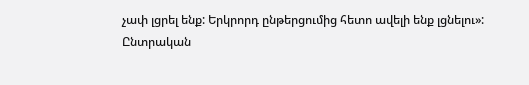չափ լցրել ենք: Երկրորդ ընթերցումից հետո ավելի ենք լցնելու»:
Ընտրական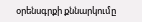օրենսգրքի քննարկումը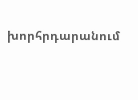խորհրդարանում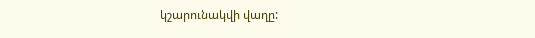կշարունակվի վաղը: